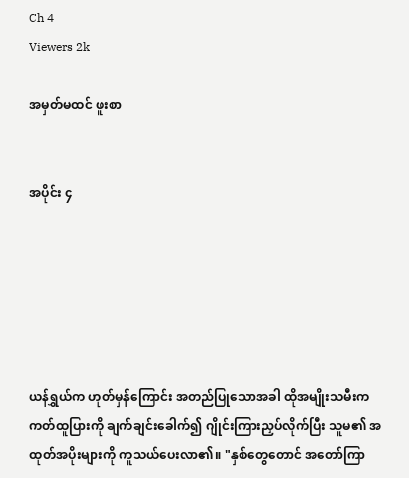Ch 4
Viewers 2k

အမှတ်မထင် ဖူးစာ


အပိုင်း ၄






ယန်ရွှယ်က ဟုတ်မှန်ကြောင်း အတည်ပြုသောအခါ ထိုအမျိုးသမီးက ကတ်ထူပြားကို ချက်ချင်းခေါက်၍ ဂျိုင်းကြားညှပ်လိုက်ပြီး သူမ၏ အထုတ်အပိုးများကို ကူသယ်ပေးလာ၏။ "နှစ်တွေတောင် အတော်ကြာ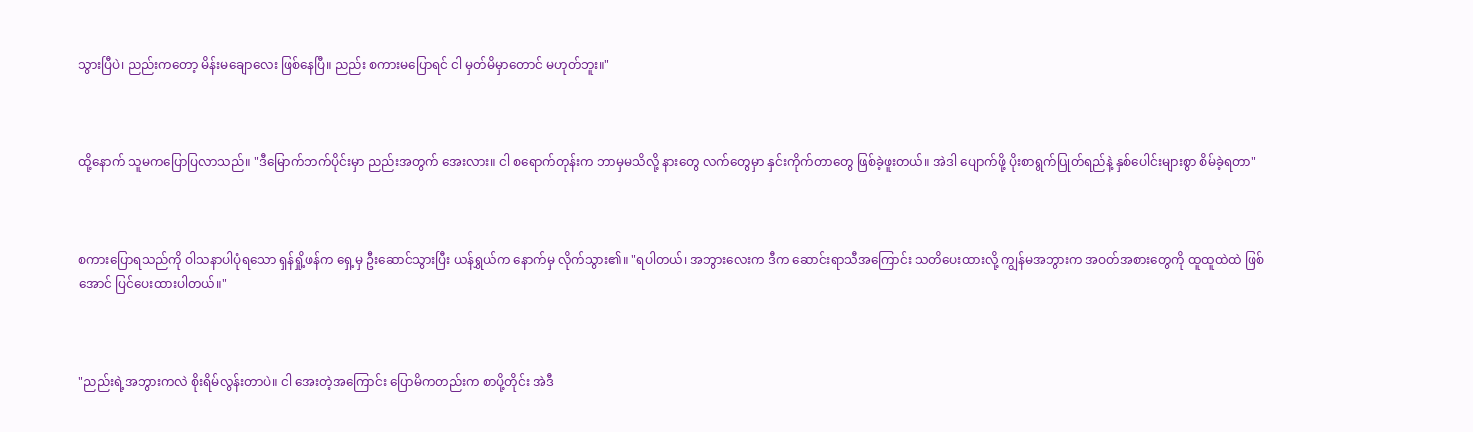သွားပြီပဲ၊ ညည်းကတော့ မိန်းမချောလေး ဖြစ်နေပြီ။ ညည်း စကားမပြောရင် ငါ မှတ်မိမှာတောင် မဟုတ်ဘူး။"



ထို့နောက် သူမကပြောပြလာသည်။ "ဒီမြောက်ဘက်ပိုင်းမှာ ညည်းအတွက် အေးလား။ ငါ စရောက်တုန်းက ဘာမှမသိလို့ နားတွေ လက်တွေမှာ နှင်းကိုက်တာတွေ ဖြစ်ခဲ့ဖူးတယ်။ အဲဒါ ပျောက်ဖို့ ပိုးစာရွက်ပြုတ်ရည်နဲ့ နှစ်ပေါင်းများစွာ စိမ်ခဲ့ရတာ"



စကားပြောရသည်ကို ဝါသနာပါပုံရသော ရှန်ရှို့ဖန်က ရှေ့မှ ဦးဆောင်သွားပြီး ယန်ရွှယ်က နောက်မှ လိုက်သွား၏။ "ရပါတယ်၊ အဘွားလေးက ဒီက ဆောင်းရာသီအကြောင်း သတိပေးထားလို့ ကျွန်မအဘွားက အဝတ်အစားတွေကို ထူထူထဲထဲ ဖြစ်အောင် ပြင်ပေးထားပါတယ်။"



"ညည်းရဲ့အဘွားကလဲ စိုးရိမ်လွန်းတာပဲ။ ငါ အေးတဲ့အကြောင်း ပြောမိကတည်းက စာပို့တိုင်း အဲဒီ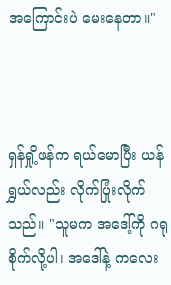အကြောင်းပဲ မေးနေတာ။"



ရှန်ရှို့ဖန်က ရယ်မောပြီး ယန်ရွှယ်လည်း လိုက်ပြုံးလိုက်သည်။ "သူမက အဒေါ့်ကို ဂရုစိုက်လို့ပါ၊ အဒေါ်နဲ့ ကလေး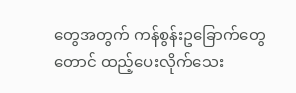တွေအတွက် ကန်စွန်းဥခြောက်တွေတောင် ထည့်ပေးလိုက်သေး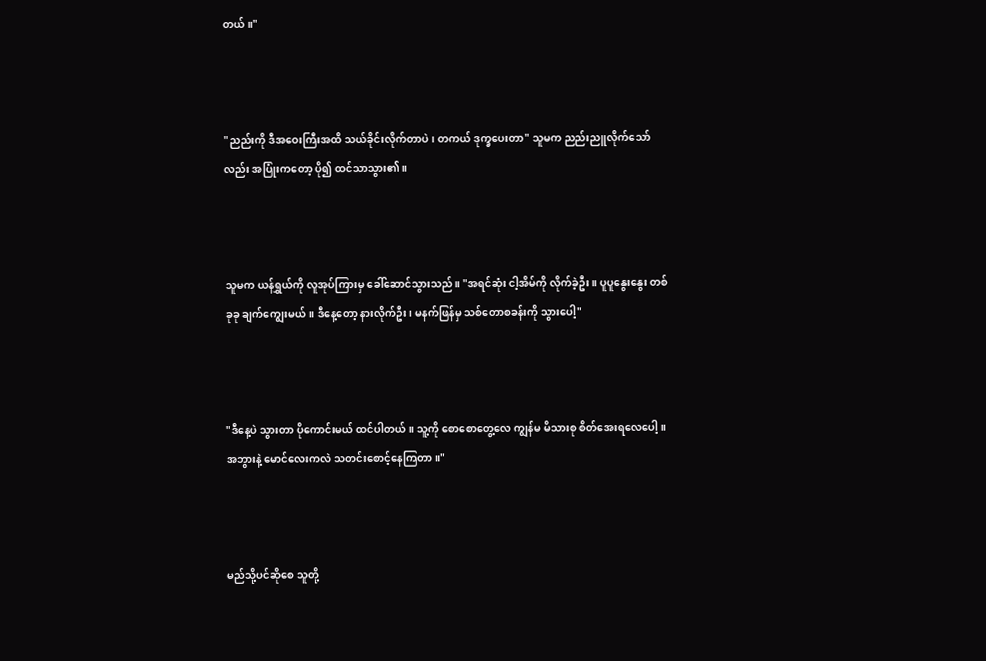တယ်။"



"ညည်းကို ဒီအဝေးကြီးအထိ သယ်ခိုင်းလိုက်တာပဲ၊ တကယ် ဒုက္ခပေးတာ" သူမက ညည်းညူလိုက်သော်လည်း အပြုံးကတော့ ပို၍ ထင်သာသွား၏။



သူမက ယန်ရွှယ်ကို လူအုပ်ကြားမှ ခေါ်ဆောင်သွားသည်။ "အရင်ဆုံး ငါ့အိမ်ကို လိုက်ခဲ့ဦး။ ပူပူနွေးနွေး တစ်ခုခု ချက်ကျွေးမယ်။ ဒီနေ့တော့ နားလိုက်ဦး၊ မနက်ဖြန်မှ သစ်တောစခန်းကို သွားပေါ့"



"ဒီနေ့ပဲ သွားတာ ပိုကောင်းမယ် ထင်ပါတယ်။ သူ့ကို စောစောတွေ့လေ ကျွန်မ မိသားစု စိတ်အေးရလေပေါ့။ အဘွားနဲ့ မောင်လေးကလဲ သတင်းစောင့်နေကြတာ။"



မည်သို့ပင်ဆိုစေ သူတို့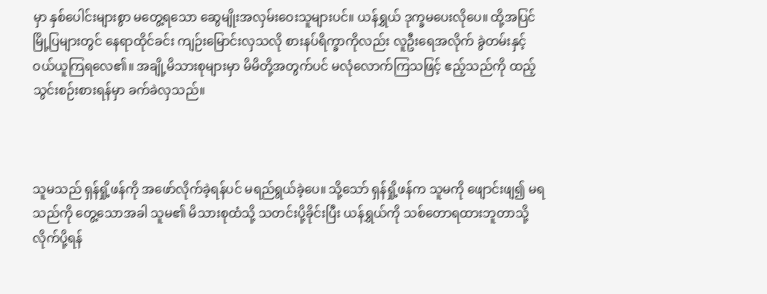မှာ နှစ်ပေါင်းများစွာ မတွေ့ရသော ဆွေမျိုးအလှမ်းဝေးသူများပင်။ ယန်ရွှယ် ဒုက္ခမပေးလိုပေ။ ထို့အပြင် မြို့ပြများတွင် နေရာထိုင်ခင်း ကျဉ်းမြောင်းလှသလို စားနပ်ရိက္ခာကိုလည်း လူဦးရေအလိုက် ခွဲတမ်းနှင့် ဝယ်ယူကြရလေ၏။ အချို့မိသားစုများမှာ မိမိတို့အတွက်ပင် မလုံလောက်ကြသဖြင့် ဧည့်သည်ကို ထည့်သွင်းစဉ်းစားရန်မှာ ခက်ခဲလှသည်။



သူမသည် ရှန်ရှို့ဖန်ကို အဖော်လိုက်ခဲ့ရန်ပင် မရည်ရွယ်ခဲ့ပေ။ သို့သော် ရှန်ရှို့ဖန်က သူမကို ဖျောင်းဖျ၍ မရသည်ကို တွေ့သောအခါ သူမ၏ မိသားစုထံသို့ သတင်းပို့ခိုင်းပြီး ယန်ရွှယ်ကို သစ်တောရထားဘူတာသို့ လိုက်ပို့ရန်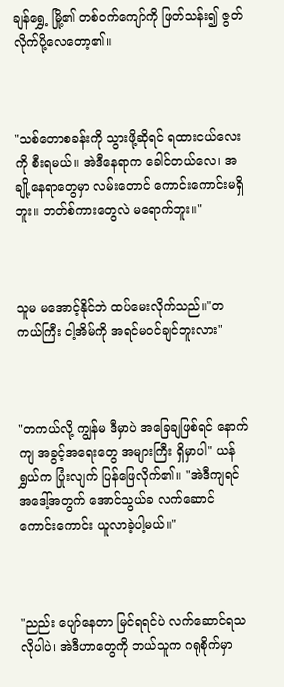ချန်ရွှေ့ မြို့၏ တစ်ဝက်ကျော်ကို ဖြတ်သန်း၍ ဇွတ်လိုက်ပို့လေတော့၏။



"သစ်တောစခန်းကို သွားဖို့ဆိုရင် ရထားငယ်လေးကို စီးရမယ်။ အဲဒီနေရာက ခေါင်တယ်လေ၊ အချို့နေရာတွေမှာ လမ်းတောင် ကောင်းကောင်းမရှိဘူး။ ဘတ်စ်ကားတွေလဲ မရောက်ဘူး။"



သူမ မအောင့်နိုင်ဘဲ ထပ်မေးလိုက်သည်။"တကယ်ကြီး ငါ့အိမ်ကို အရင်မဝင်ချင်ဘူးလား"



"တကယ်လို့ ကျွန်မ ဒီမှာပဲ အခြေချဖြစ်ရင် နောက်ကျ အခွင့်အရေးတွေ အများကြီး ရှိမှာပါ" ယန်ရွှယ်က ပြုံးလျက် ပြန်ဖြေလိုက်၏။ "အဲဒီကျရင် အဒေါ့်အတွက် အောင်သွယ်ခ လက်ဆောင် ကောင်းကောင်း ယူလာခဲ့ပါ့မယ်။"



"ညည်း ပျော်နေတာ မြင်ရရင်ပဲ လက်ဆောင်ရသလိုပါပဲ၊ အဲဒီဟာတွေကို ဘယ်သူက ဂရုစိုက်မှာ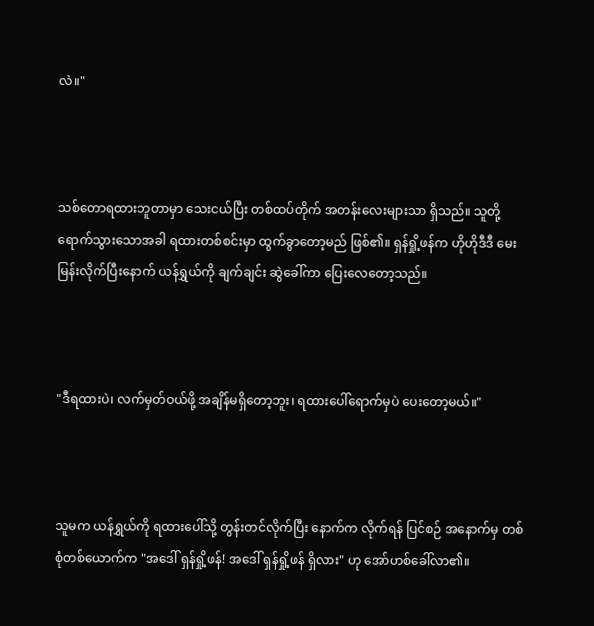လဲ။"



သစ်တောရထားဘူတာမှာ သေးငယ်ပြီး တစ်ထပ်တိုက် အတန်းလေးများသာ ရှိသည်။ သူတို့ ရောက်သွားသောအခါ ရထားတစ်စင်းမှာ ထွက်ခွာတော့မည် ဖြစ်၏။ ရှန်ရှို့ဖန်က ဟိုဟိုဒီဒီ မေးမြန်းလိုက်ပြီးနောက် ယန်ရွှယ်ကို ချက်ချင်း ဆွဲခေါ်ကာ ပြေးလေတော့သည်။



"ဒီရထားပဲ၊ လက်မှတ်ဝယ်ဖို့ အချိန်မရှိတော့ဘူး၊ ရထားပေါ်ရောက်မှပဲ ပေးတော့မယ်။"



သူမက ယန်ရွှယ်ကို ရထားပေါ်သို့ တွန်းတင်လိုက်ပြီး နောက်က လိုက်ရန် ပြင်စဉ် အနောက်မှ တစ်စုံတစ်ယောက်က "အဒေါ် ရှန်ရှို့ဖန်! အဒေါ် ရှန်ရှို့ဖန် ရှိလား" ဟု အော်ဟစ်ခေါ်လာ၏။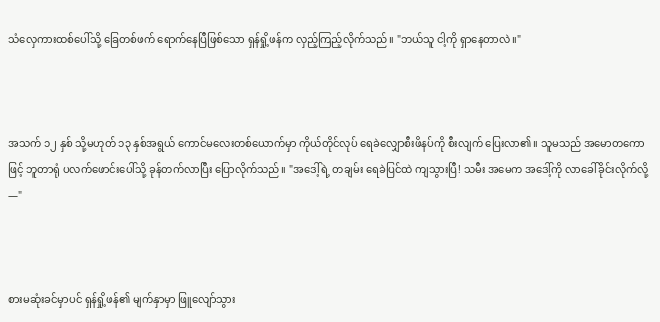သံလှေကားထစ်ပေါ်သို့ ခြေတစ်ဖက် ရောက်နေပြီဖြစ်သော ရှန်ရှို့ဖန်က လှည့်ကြည့်လိုက်သည်။ "ဘယ်သူ ငါ့ကို ရှာနေတာလဲ။"



အသက် ၁၂ နှစ် သို့မဟုတ် ၁၃ နှစ်အရွယ် ကောင်မလေးတစ်ယောက်မှာ ကိုယ်တိုင်လုပ် ရေခဲလျှောစီးဖိနပ်ကို စီးလျက် ပြေးလာ၏။ သူမသည် အမောတကောဖြင့် ဘူတာရုံ ပလက်ဖောင်းပေါ်သို့ ခုန်တက်လာပြီး ပြောလိုက်သည်။ "အဒေါ့်ရဲ့ တချမ်း ရေခဲပြင်ထဲ ကျသွားပြီ! သမီး အမေက အဒေါ့်ကို လာခေါ်ခိုင်းလိုက်လို့—"



စားမဆုံးခင်မှာပင် ရှန်ရှို့ဖန်၏ မျက်နှာမှာ ဖြူလျော်သွား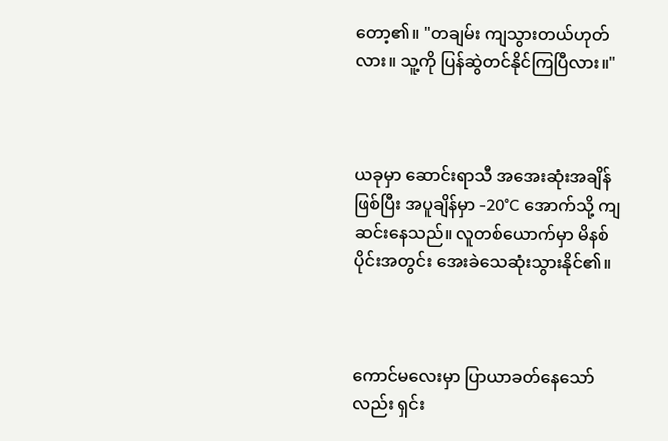တော့၏။ "တချမ်း ကျသွားတယ်ဟုတ်လား။ သူ့ကို ပြန်ဆွဲတင်နိုင်ကြပြီလား။"



ယခုမှာ ဆောင်းရာသီ အအေးဆုံးအချိန် ဖြစ်ပြီး အပူချိန်မှာ -20°C အောက်သို့ ကျဆင်းနေသည်။ လူတစ်ယောက်မှာ မိနစ်ပိုင်းအတွင်း အေးခဲသေဆုံးသွားနိုင်၏။



ကောင်မလေးမှာ ပြာယာခတ်နေသော်လည်း ရှင်း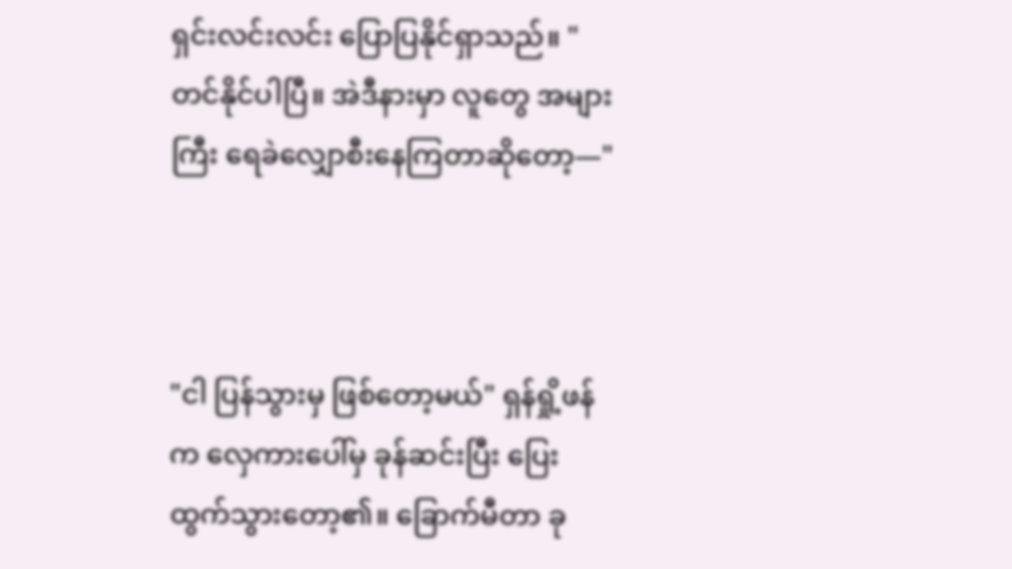ရှင်းလင်းလင်း ပြောပြနိုင်ရှာသည်။ "တင်နိုင်ပါပြီ။ အဲဒီနားမှာ လူတွေ အများကြီး ရေခဲလျှောစီးနေကြတာဆိုတော့—"



"ငါ ပြန်သွားမှ ဖြစ်တော့မယ်" ရှန်ရှို့ဖန်က လှေကားပေါ်မှ ခုန်ဆင်းပြီး ပြေးထွက်သွားတော့၏။ ခြောက်မီတာ ခု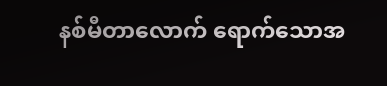နစ်မီတာလောက် ရောက်သောအ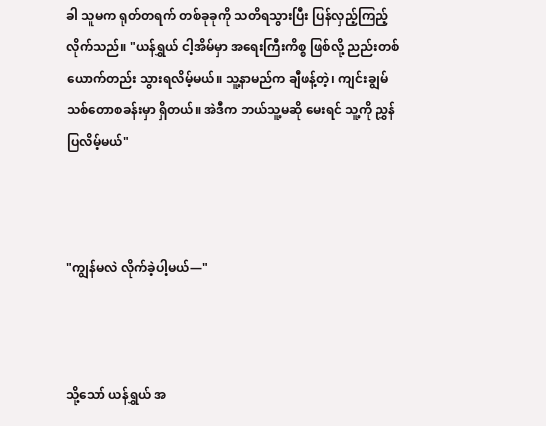ခါ သူမက ရုတ်တရက် တစ်ခုခုကို သတိရသွားပြီး ပြန်လှည့်ကြည့်လိုက်သည်။ "ယန်ရွှယ် ငါ့အိမ်မှာ အရေးကြီးကိစ္စ ဖြစ်လို့ ညည်းတစ်ယောက်တည်း သွားရလိမ့်မယ်။ သူ့နာမည်က ချီဖန့်တဲ့၊ ကျင်းချွမ် သစ်တောစခန်းမှာ ရှိတယ်။ အဲဒီက ဘယ်သူ့မဆို မေးရင် သူ့ကို ညွှန်ပြလိမ့်မယ်"



"ကျွန်မလဲ လိုက်ခဲ့ပါ့မယ်—"



သို့သော် ယန်ရွှယ် အ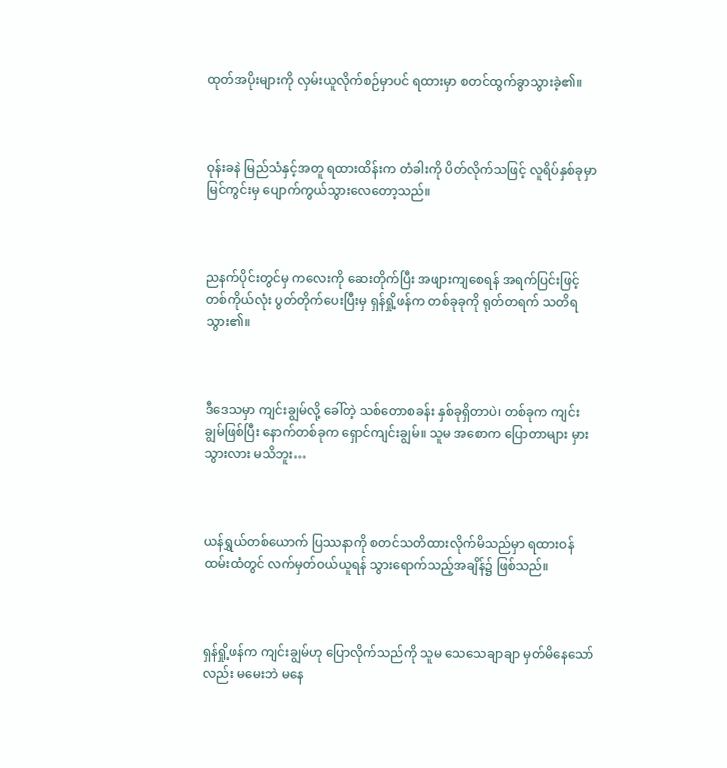ထုတ်အပိုးများကို လှမ်းယူလိုက်စဉ်မှာပင် ရထားမှာ စတင်ထွက်ခွာသွားခဲ့၏။



ဝုန်းခနဲ မြည်သံနှင့်အတူ ရထားထိန်းက တံခါးကို ပိတ်လိုက်သဖြင့် လူရိပ်နှစ်ခုမှာ မြင်ကွင်းမှ ပျောက်ကွယ်သွားလေတော့သည်။



ညနက်ပိုင်းတွင်မှ ကလေးကို ဆေးတိုက်ပြီး အဖျားကျစေရန် အရက်ပြင်းဖြင့် တစ်ကိုယ်လုံး ပွတ်တိုက်ပေးပြီးမှ ရှန်ရှို့ဖန်က တစ်ခုခုကို ရုတ်တရက် သတိရသွား၏။



ဒီဒေသမှာ ကျင်းချွမ်လို့ ခေါ်တဲ့ သစ်တောစခန်း နှစ်ခုရှိတာပဲ၊ တစ်ခုက ကျင်းချွမ်ဖြစ်ပြီး နောက်တစ်ခုက ရှောင်ကျင်းချွမ်။ သူမ အစောက ပြောတာများ မှားသွားလား မသိဘူး…



ယန်ရွှယ်တစ်ယောက် ပြဿနာကို စတင်သတိထားလိုက်မိသည်မှာ ရထားဝန်ထမ်းထံတွင် လက်မှတ်ဝယ်ယူရန် သွားရောက်သည့်အချိန်၌ ဖြစ်သည်။



ရှန်ရှို့ဖန်က ကျင်းချွမ်ဟု ပြောလိုက်သည်ကို သူမ သေသေချာချာ မှတ်မိနေသော်လည်း မမေးဘဲ မနေ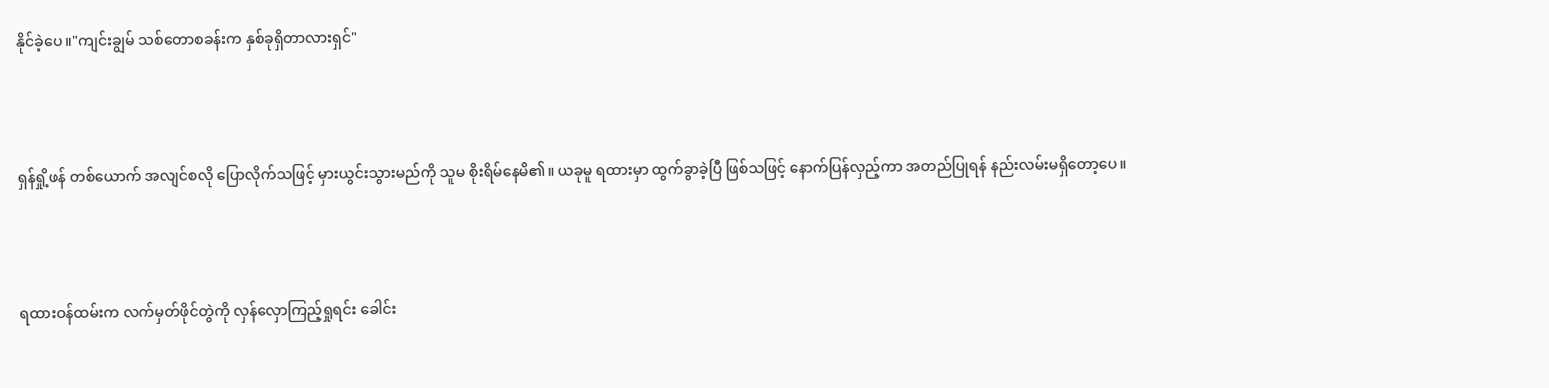နိုင်ခဲ့ပေ။"ကျင်းချွမ် သစ်တောစခန်းက နှစ်ခုရှိတာလားရှင်"



ရှန်ရှို့ဖန် တစ်ယောက် အလျင်စလို ပြောလိုက်သဖြင့် မှားယွင်းသွားမည်ကို သူမ စိုးရိမ်နေမိ၏။ ယခုမူ ရထားမှာ ထွက်ခွာခဲ့ပြီ ဖြစ်သဖြင့် နောက်ပြန်လှည့်ကာ အတည်ပြုရန် နည်းလမ်းမရှိတော့ပေ။



ရထားဝန်ထမ်းက လက်မှတ်ဖိုင်တွဲကို လှန်လှောကြည့်ရှုရင်း ခေါင်း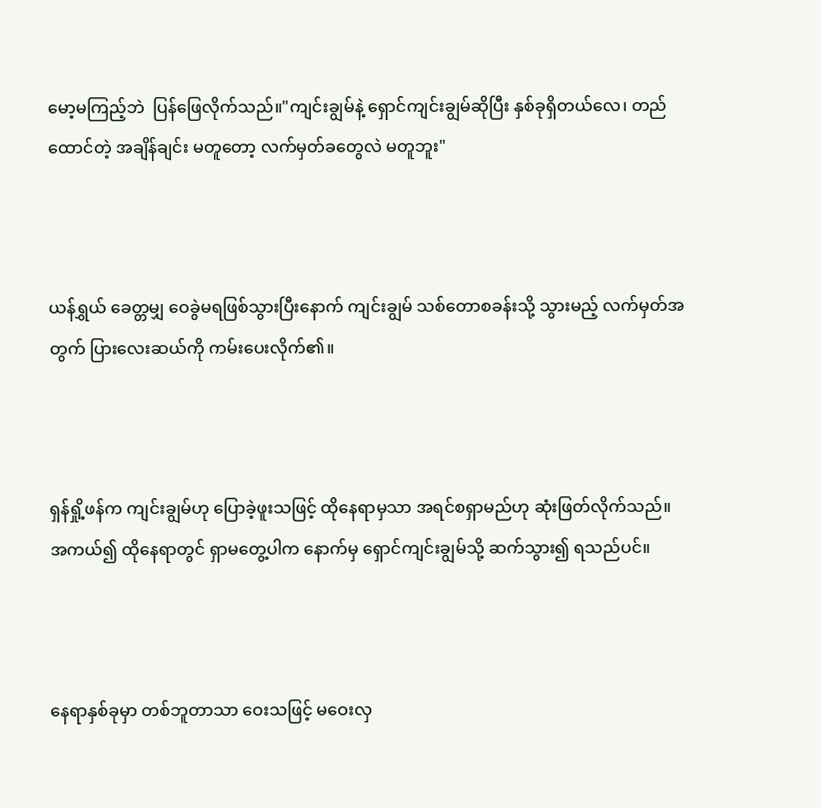မော့မကြည့်ဘဲ  ပြန်ဖြေလိုက်သည်။"ကျင်းချွမ်နဲ့ ရှောင်ကျင်းချွမ်ဆိုပြီး နှစ်ခုရှိတယ်လေ၊ တည်ထောင်တဲ့ အချိန်ချင်း မတူတော့ လက်မှတ်ခတွေလဲ မတူဘူး"



ယန်ရွှယ် ခေတ္တမျှ ဝေခွဲမရဖြစ်သွားပြီးနောက် ကျင်းချွမ် သစ်တောစခန်းသို့ သွားမည့် လက်မှတ်အတွက် ပြားလေးဆယ်ကို ကမ်းပေးလိုက်၏။



ရှန်ရှို့ဖန်က ကျင်းချွမ်ဟု ပြောခဲ့ဖူးသဖြင့် ထိုနေရာမှသာ အရင်စရှာမည်ဟု ဆုံးဖြတ်လိုက်သည်။ အကယ်၍ ထိုနေရာတွင် ရှာမတွေ့ပါက နောက်မှ ရှောင်ကျင်းချွမ်သို့ ဆက်သွား၍ ရသည်ပင်။



နေရာနှစ်ခုမှာ တစ်ဘူတာသာ ဝေးသဖြင့် မဝေးလှ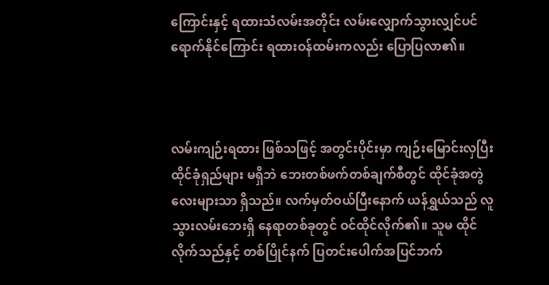ကြောင်းနှင့် ရထားသံလမ်းအတိုင်း လမ်းလျှောက်သွားလျှင်ပင် ရောက်နိုင်ကြောင်း ရထားဝန်ထမ်းကလည်း ပြောပြလာ၏။



လမ်းကျဉ်းရထား ဖြစ်သဖြင့် အတွင်းပိုင်းမှာ ကျဉ်းမြောင်းလှပြီး ထိုင်ခုံရှည်များ မရှိဘဲ ဘေးတစ်ဖက်တစ်ချက်စီတွင် ထိုင်ခုံအတွဲလေးများသာ ရှိသည်။ လက်မှတ်ဝယ်ပြီးနောက် ယန်ရွှယ်သည် လူသွားလမ်းဘေးရှိ နေရာတစ်ခုတွင် ဝင်ထိုင်လိုက်၏။ သူမ ထိုင်လိုက်သည်နှင့် တစ်ပြိုင်နက် ပြတင်းပေါက်အပြင်ဘက်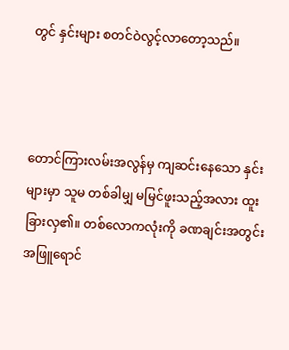တွင် နှင်းများ စတင်ဝဲလွင့်လာတော့သည်။



တောင်ကြားလမ်းအလွန်မှ ကျဆင်းနေသော နှင်းများမှာ သူမ တစ်ခါမျှ မမြင်ဖူးသည့်အလား ထူးခြားလှ၏။ တစ်လောကလုံးကို ခဏချင်းအတွင်း အဖြူရောင်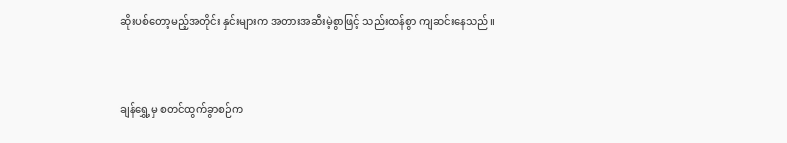ဆိုးပစ်တော့မည့်အတိုင်း နှင်းများက အတားအဆီးမဲ့စွာဖြင့် သည်းထန်စွာ ကျဆင်းနေသည်။



ချန်ရွှေ့မှ စတင်ထွက်ခွာစဉ်က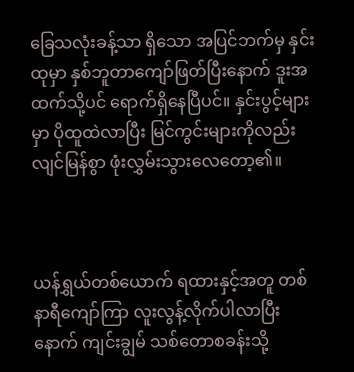ခြေသလုံးခန့်သာ ရှိသော အပြင်ဘက်မှ နှင်းထုမှာ နှစ်ဘူတာကျော်ဖြတ်ပြီးနောက် ဒူးအထက်သို့ပင် ရောက်ရှိနေပြီပင်။ နှင်းပွင့်များမှာ ပိုထူထဲလာပြီး မြင်ကွင်းများကိုလည်း လျင်မြန်စွာ ဖုံးလွှမ်းသွားလေတော့၏။



ယန်ရွှယ်တစ်ယောက် ရထားနှင့်အတူ တစ်နာရီကျော်ကြာ လူးလွန့်လိုက်ပါလာပြီးနောက် ကျင်းချွမ် သစ်တောစခန်းသို့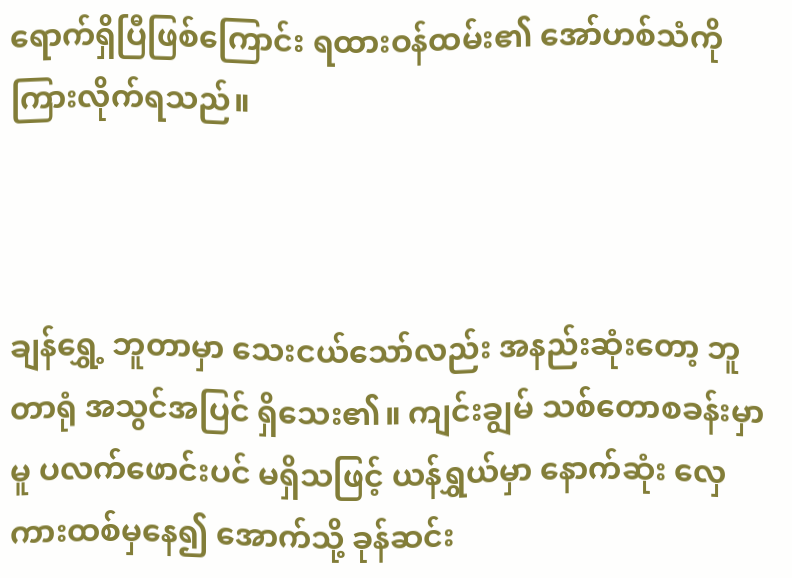ရောက်ရှိပြီဖြစ်ကြောင်း ရထားဝန်ထမ်း၏ အော်ဟစ်သံကို ကြားလိုက်ရသည်။



ချန်ရွှေ့ ဘူတာမှာ သေးငယ်သော်လည်း အနည်းဆုံးတော့ ဘူတာရုံ အသွင်အပြင် ရှိသေး၏။ ကျင်းချွမ် သစ်တောစခန်းမှာမူ ပလက်ဖောင်းပင် မရှိသဖြင့် ယန်ရွှယ်မှာ နောက်ဆုံး လှေကားထစ်မှနေ၍ အောက်သို့ ခုန်ဆင်း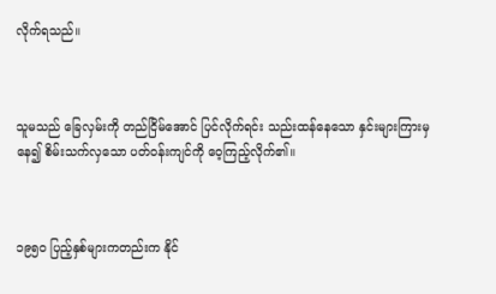လိုက်ရသည်။



သူမသည် ခြေလှမ်းကို တည်ငြိမ်အောင် ပြင်လိုက်ရင်း သည်းထန်နေသော နှင်းများကြားမှနေ၍ စိမ်းသက်လှသော ပတ်ဝန်းကျင်ကို ဝေ့ကြည့်လိုက်၏။



၁၉၅၀ ပြည့်နှစ်များကတည်းက နိုင်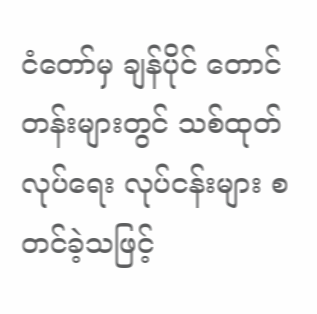ငံတော်မှ ချန်ပိုင် တောင်တန်းများတွင် သစ်ထုတ်လုပ်ရေး လုပ်ငန်းများ စတင်ခဲ့သဖြင့်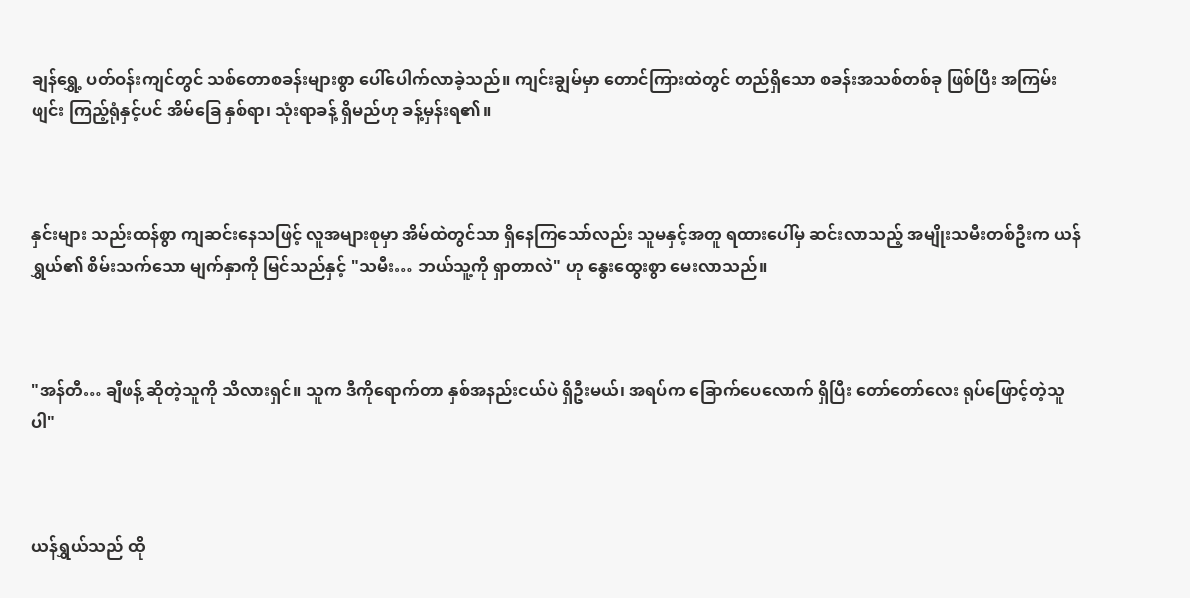ချန်ရွှေ့ ပတ်ဝန်းကျင်တွင် သစ်တောစခန်းများစွာ ပေါ်ပေါက်လာခဲ့သည်။ ကျင်းချွမ်မှာ တောင်ကြားထဲတွင် တည်ရှိသော စခန်းအသစ်တစ်ခု ဖြစ်ပြီး အကြမ်းဖျင်း ကြည့်ရုံနှင့်ပင် အိမ်ခြေ နှစ်ရာ၊ သုံးရာခန့် ရှိမည်ဟု ခန့်မှန်းရ၏။



နှင်းများ သည်းထန်စွာ ကျဆင်းနေသဖြင့် လူအများစုမှာ အိမ်ထဲတွင်သာ ရှိနေကြသော်လည်း သူမနှင့်အတူ ရထားပေါ်မှ ဆင်းလာသည့် အမျိုးသမီးတစ်ဦးက ယန်ရွှယ်၏ စိမ်းသက်သော မျက်နှာကို မြင်သည်နှင့် "သမီး… ဘယ်သူ့ကို ရှာတာလဲ" ဟု နွေးထွေးစွာ မေးလာသည်။



"အန်တီ… ချီဖန့် ဆိုတဲ့သူကို သိလားရှင်။ သူက ဒီကိုရောက်တာ နှစ်အနည်းငယ်ပဲ ရှိဦးမယ်၊ အရပ်က ခြောက်ပေလောက် ရှိပြီး တော်တော်လေး ရုပ်ဖြောင့်တဲ့သူပါ"



ယန်ရွှယ်သည် ထို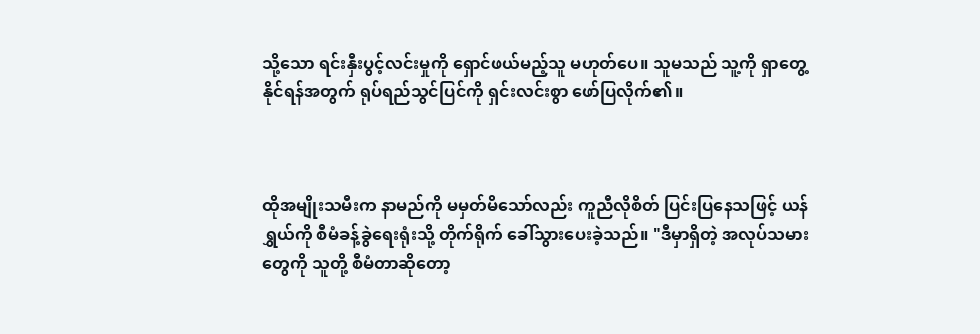သို့သော ရင်းနှီးပွင့်လင်းမှုကို ရှောင်ဖယ်မည့်သူ မဟုတ်ပေ။ သူမသည် သူ့ကို ရှာတွေ့နိုင်ရန်အတွက် ရုပ်ရည်သွင်ပြင်ကို ရှင်းလင်းစွာ ဖော်ပြလိုက်၏။



ထိုအမျိုးသမီးက နာမည်ကို မမှတ်မိသော်လည်း ကူညီလိုစိတ် ပြင်းပြနေသဖြင့် ယန်ရွှယ်ကို စီမံခန့်ခွဲရေးရုံးသို့ တိုက်ရိုက် ခေါ်သွားပေးခဲ့သည်။ "ဒီမှာရှိတဲ့ အလုပ်သမားတွေကို သူတို့ စီမံတာဆိုတော့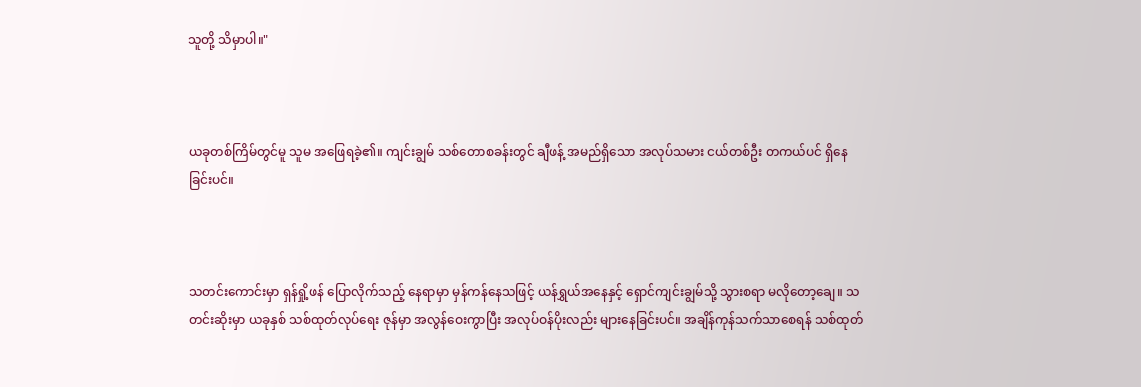သူတို့ သိမှာပါ။"



ယခုတစ်ကြိမ်တွင်မူ သူမ အဖြေရခဲ့၏။ ကျင်းချွမ် သစ်တောစခန်းတွင် ချီဖန့် အမည်ရှိသော အလုပ်သမား ငယ်တစ်ဦး တကယ်ပင် ရှိနေခြင်းပင်။



သတင်းကောင်းမှာ ရှန်ရှို့ဖန် ပြောလိုက်သည့် နေရာမှာ မှန်ကန်နေသဖြင့် ယန်ရွှယ်အနေနှင့် ရှောင်ကျင်းချွမ်သို့ သွားစရာ မလိုတော့ချေ။ သတင်းဆိုးမှာ ယခုနှစ် သစ်ထုတ်လုပ်ရေး ဇုန်မှာ အလွန်ဝေးကွာပြီး အလုပ်ဝန်ပိုးလည်း များနေခြင်းပင်။ အချိန်ကုန်သက်သာစေရန် သစ်ထုတ်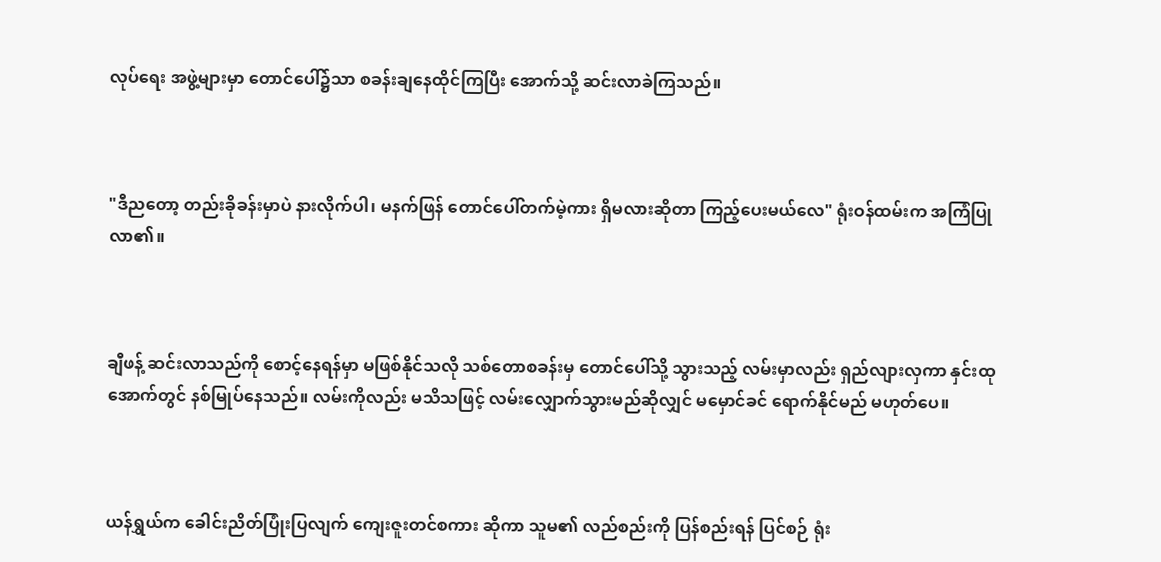လုပ်ရေး အဖွဲ့များမှာ တောင်ပေါ်၌သာ စခန်းချနေထိုင်ကြပြီး အောက်သို့ ဆင်းလာခဲကြသည်။



"ဒီညတော့ တည်းခိုခန်းမှာပဲ နားလိုက်ပါ၊ မနက်ဖြန် တောင်ပေါ်တက်မဲ့ကား ရှိမလားဆိုတာ ကြည့်ပေးမယ်လေ" ရုံးဝန်ထမ်းက အကြံပြုလာ၏။



ချီဖန့် ဆင်းလာသည်ကို စောင့်နေရန်မှာ မဖြစ်နိုင်သလို သစ်တောစခန်းမှ တောင်ပေါ်သို့ သွားသည့် လမ်းမှာလည်း ရှည်လျားလှကာ နှင်းထုအောက်တွင် နစ်မြုပ်နေသည်။ လမ်းကိုလည်း မသိသဖြင့် လမ်းလျှောက်သွားမည်ဆိုလျှင် မမှောင်ခင် ရောက်နိုင်မည် မဟုတ်ပေ။



ယန်ရွှယ်က ခေါင်းညိတ်ပြုံးပြလျက် ကျေးဇူးတင်စကား ဆိုကာ သူမ၏ လည်စည်းကို ပြန်စည်းရန် ပြင်စဉ် ရုံး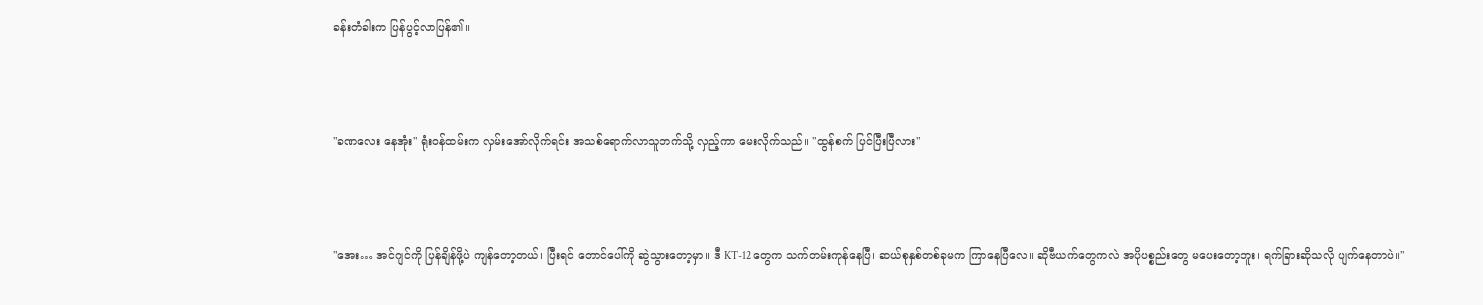ခန်းတံခါးက ပြန်ပွင့်လာပြန်၏။



"ခဏလေး နေအုံး" ရုံးဝန်ထမ်းက လှမ်းအော်လိုက်ရင်း အသစ်ရောက်လာသူဘက်သို့ လှည့်ကာ မေးလိုက်သည်။ "ထွန်စက် ပြင်ပြီးပြီလား"



"အေး… အင်ဂျင်ကို ပြန်ချိန်ဖို့ပဲ ကျန်တော့တယ်၊ ပြီးရင် တောင်ပေါ်ကို ဆွဲသွားတော့မှာ။ ဒီ KT-12 တွေက သက်တမ်းကုန်နေပြီ၊ ဆယ်စုနှစ်တစ်ခုမက ကြာနေပြီလေ။ ဆိုဗီယက်တွေကလဲ အပိုပစ္စည်းတွေ မပေးတော့ဘူး၊ ရက်ခြားဆိုသလို ပျက်နေတာပဲ။"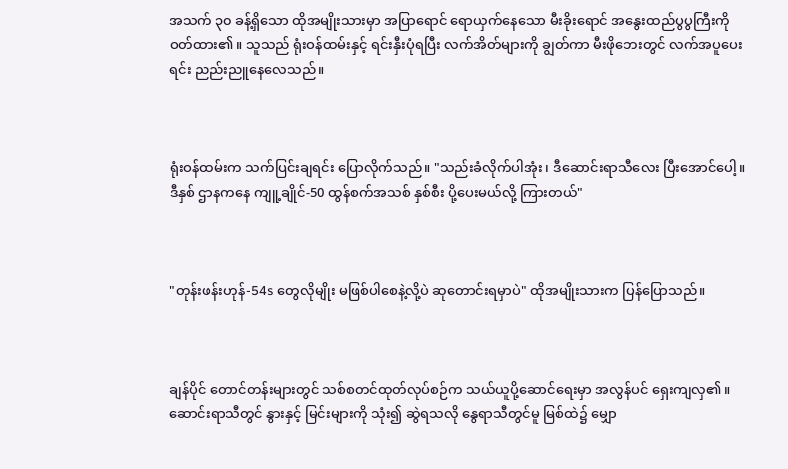အသက် ၃၀ ခန့်ရှိသော ထိုအမျိုးသားမှာ အပြာရောင် ရောယှက်နေသော မီးခိုးရောင် အနွေးထည်ပွပွကြီးကို ဝတ်ထား၏။ သူသည် ရုံးဝန်ထမ်းနှင့် ရင်းနှီးပုံရပြီး လက်အိတ်များကို ချွတ်ကာ မီးဖိုဘေးတွင် လက်အပူပေးရင်း ညည်းညူနေလေသည်။



ရုံးဝန်ထမ်းက သက်ပြင်းချရင်း ပြောလိုက်သည်။ "သည်းခံလိုက်ပါအုံး၊ ဒီဆောင်းရာသီလေး ပြီးအောင်ပေါ့။ ဒီနှစ် ဌာနကနေ ကျူ့ချိုင်-50 ထွန်စက်အသစ် နှစ်စီး ပို့ပေးမယ်လို့ ကြားတယ်"



"တုန်းဖန်းဟုန်-54s တွေလိုမျိုး မဖြစ်ပါစေနဲ့လို့ပဲ ဆုတောင်းရမှာပဲ" ထိုအမျိုးသားက ပြန်ပြောသည်။



ချန်ပိုင် တောင်တန်းများတွင် သစ်စတင်ထုတ်လုပ်စဉ်က သယ်ယူပို့ဆောင်ရေးမှာ အလွန်ပင် ရှေးကျလှ၏။ ဆောင်းရာသီတွင် နွားနှင့် မြင်းများကို သုံး၍ ဆွဲရသလို နွေရာသီတွင်မူ မြစ်ထဲ၌ မျှော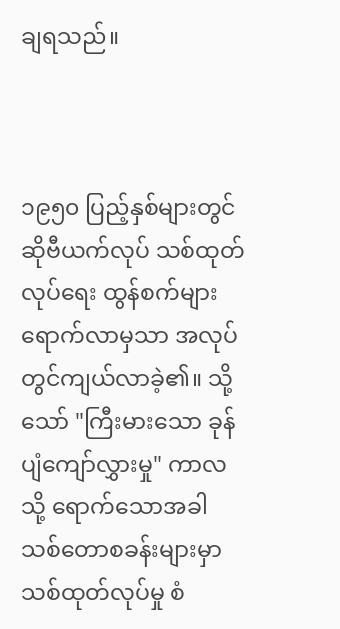ချရသည်။



၁၉၅၀ ပြည့်နှစ်များတွင် ဆိုဗီယက်လုပ် သစ်ထုတ်လုပ်ရေး ထွန်စက်များ ရောက်လာမှသာ အလုပ်တွင်ကျယ်လာခဲ့၏။ သို့သော် "ကြီးမားသော ခုန်ပျံကျော်လွှားမှု" ကာလသို့ ရောက်သောအခါ သစ်တောစခန်းများမှာ သစ်ထုတ်လုပ်မှု စံ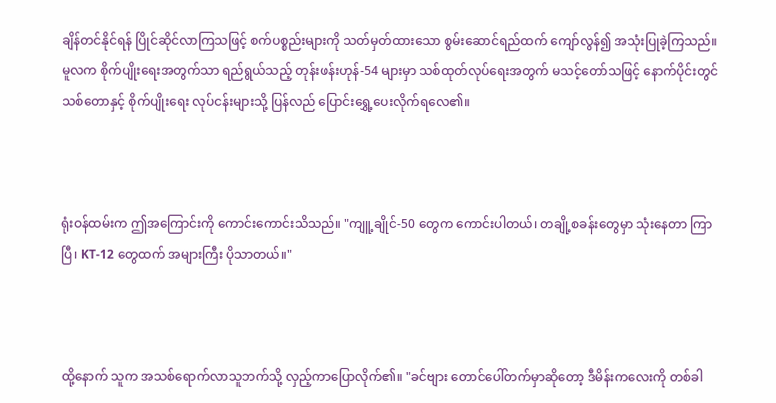ချိန်တင်နိုင်ရန် ပြိုင်ဆိုင်လာကြသဖြင့် စက်ပစ္စည်းများကို သတ်မှတ်ထားသော စွမ်းဆောင်ရည်ထက် ကျော်လွန်၍ အသုံးပြုခဲ့ကြသည်။ မူလက စိုက်ပျိုးရေးအတွက်သာ ရည်ရွယ်သည့် တုန်းဖန်းဟုန်-54 များမှာ သစ်ထုတ်လုပ်ရေးအတွက် မသင့်တော်သဖြင့် နောက်ပိုင်းတွင် သစ်တောနှင့် စိုက်ပျိုးရေး လုပ်ငန်းများသို့ ပြန်လည် ပြောင်းရွှေ့ပေးလိုက်ရလေ၏။



ရုံးဝန်ထမ်းက ဤအကြောင်းကို ကောင်းကောင်းသိသည်။ "ကျူ့ချိုင်-50 တွေက ကောင်းပါတယ်၊ တချို့စခန်းတွေမှာ သုံးနေတာ ကြာပြီ၊ KT-12 တွေထက် အများကြီး ပိုသာတယ်။"



ထို့နောက် သူက အသစ်ရောက်လာသူဘက်သို့ လှည့်ကာပြောလိုက်၏။ "ခင်ဗျား တောင်ပေါ်တက်မှာဆိုတော့ ဒီမိန်းကလေးကို တစ်ခါ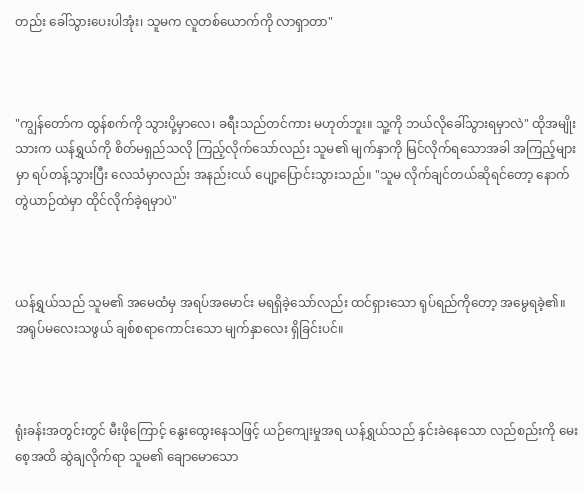တည်း ခေါ်သွားပေးပါအုံး၊ သူမက လူတစ်ယောက်ကို လာရှာတာ"



"ကျွန်တော်က ထွန်စက်ကို သွားပို့မှာလေ၊ ခရီးသည်တင်ကား မဟုတ်ဘူး။ သူ့ကို ဘယ်လိုခေါ်သွားရမှာလဲ" ထိုအမျိုးသားက ယန်ရွှယ်ကို စိတ်မရှည်သလို ကြည့်လိုက်သော်လည်း သူမ၏ မျက်နှာကို မြင်လိုက်ရသောအခါ အကြည့်များမှာ ရပ်တန့်သွားပြီး လေသံမှာလည်း အနည်းငယ် ပျော့ပြောင်းသွားသည်။ "သူမ လိုက်ချင်တယ်ဆိုရင်တော့ နောက်တွဲယာဉ်ထဲမှာ ထိုင်လိုက်ခဲ့ရမှာပဲ"



ယန်ရွှယ်သည် သူမ၏ အမေထံမှ အရပ်အမောင်း မရရှိခဲ့သော်လည်း ထင်ရှားသော ရုပ်ရည်ကိုတော့ အမွေရခဲ့၏။ အရုပ်မလေးသဖွယ် ချစ်စရာကောင်းသော မျက်နှာလေး ရှိခြင်းပင်။



ရုံးခန်းအတွင်းတွင် မီးဖိုကြောင့် နွေးထွေးနေသဖြင့် ယဉ်ကျေးမှုအရ ယန်ရွှယ်သည် နှင်းခဲနေသော လည်စည်းကို မေးစေ့အထိ ဆွဲချလိုက်ရာ သူမ၏ ချောမောသော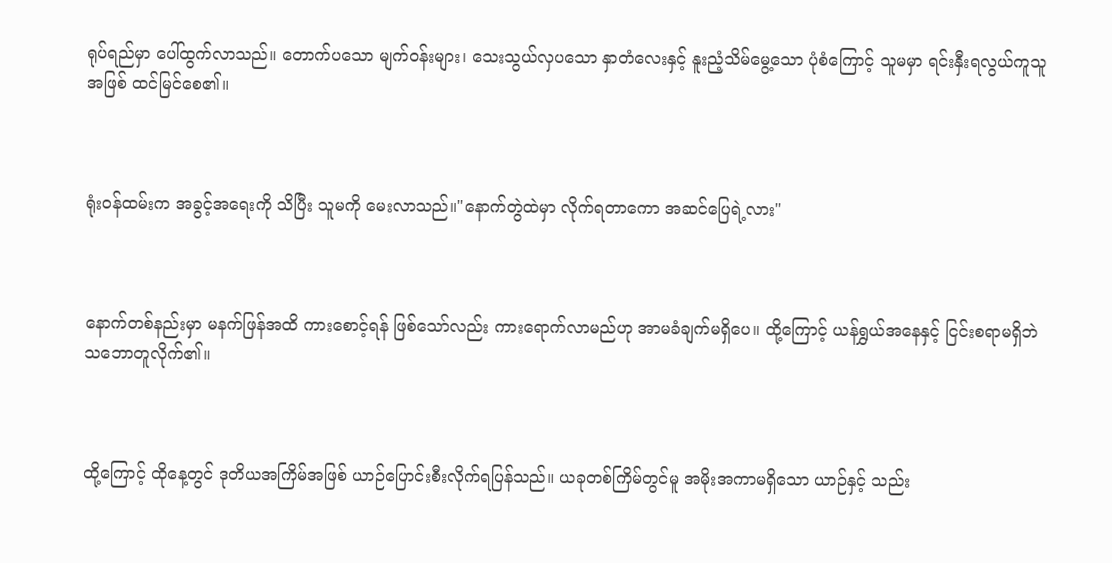ရုပ်ရည်မှာ ပေါ်ထွက်လာသည်။ တောက်ပသော မျက်ဝန်းများ၊ သေးသွယ်လှပသော နှာတံလေးနှင့် နူးညံ့သိမ်မွေ့သော ပုံစံကြောင့် သူမမှာ ရင်းနှီးရလွယ်ကူသူအဖြစ် ထင်မြင်စေ၏။



ရုံးဝန်ထမ်းက အခွင့်အရေးကို သိပြီး သူမကို မေးလာသည်။"နောက်တွဲထဲမှာ လိုက်ရတာကော အဆင်ပြေရဲ့လား"



နောက်တစ်နည်းမှာ မနက်ဖြန်အထိ ကားစောင့်ရန် ဖြစ်သော်လည်း ကားရောက်လာမည်ဟု အာမခံချက်မရှိပေ။ ထို့ကြောင့် ယန်ရွှယ်အနေနှင့် ငြင်းစရာမရှိဘဲ သဘောတူလိုက်၏။



ထို့ကြောင့် ထိုနေ့တွင် ဒုတိယအကြိမ်အဖြစ် ယာဉ်ပြောင်းစီးလိုက်ရပြန်သည်။ ယခုတစ်ကြိမ်တွင်မူ အမိုးအကာမရှိသော ယာဉ်နှင့် သည်း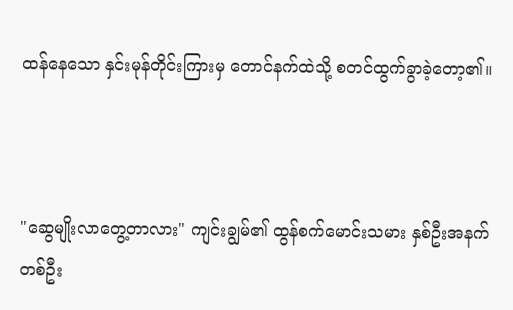ထန်နေသော နှင်းမုန်တိုင်းကြားမှ တောင်နက်ထဲသို့ စတင်ထွက်ခွာခဲ့တော့၏။



"ဆွေမျိုးလာတွေ့တာလား" ကျင်းချွမ်၏ ထွန်စက်မောင်းသမား နှစ်ဦးအနက် တစ်ဦး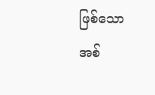ဖြစ်သော အစ်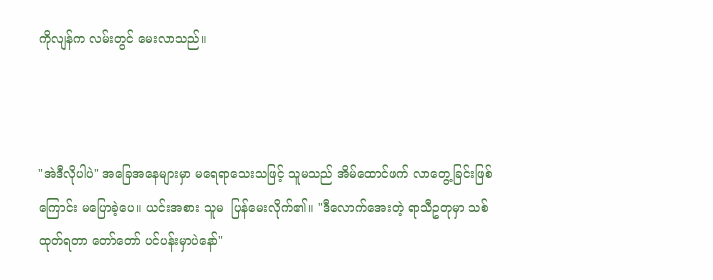ကိုလျန်က လမ်းတွင် မေးလာသည်။



"အဲဒီလိုပါပဲ" အခြေအနေများမှာ မရေရာသေးသဖြင့် သူမသည် အိမ်ထောင်ဖက် လာတွေ့ခြင်းဖြစ်ကြောင်း မပြောခဲ့ပေ။ ယင်းအစား သူမ  ပြန်မေးလိုက်၏။ "ဒီလောက်အေးတဲ့ ရာသီဥတုမှာ သစ်ထုတ်ရတာ တော်တော် ပင်ပန်းမှာပဲနော်"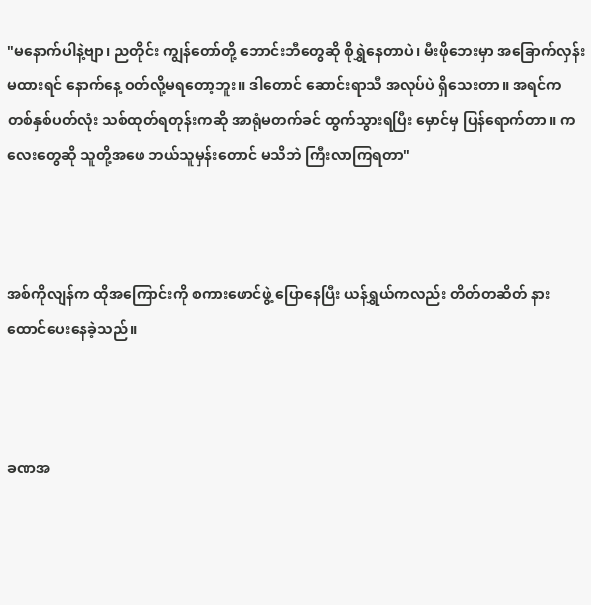"မနောက်ပါနဲ့ဗျာ၊ ညတိုင်း ကျွန်တော်တို့ ဘောင်းဘီတွေဆို စိုရွှဲနေတာပဲ၊ မီးဖိုဘေးမှာ အခြောက်လှန်းမထားရင် နောက်နေ့ ဝတ်လို့မရတော့ဘူး။ ဒါတောင် ဆောင်းရာသီ အလုပ်ပဲ ရှိသေးတာ။ အရင်က တစ်နှစ်ပတ်လုံး သစ်ထုတ်ရတုန်းကဆို အာရုံမတက်ခင် ထွက်သွားရပြီး မှောင်မှ ပြန်ရောက်တာ။ ကလေးတွေဆို သူတို့အဖေ ဘယ်သူမှန်းတောင် မသိဘဲ ကြီးလာကြရတာ"



အစ်ကိုလျန်က ထိုအကြောင်းကို စကားဖောင်ဖွဲ့ ပြောနေပြီး ယန်ရွှယ်ကလည်း တိတ်တဆိတ် နားထောင်ပေးနေခဲ့သည်။



ခဏအ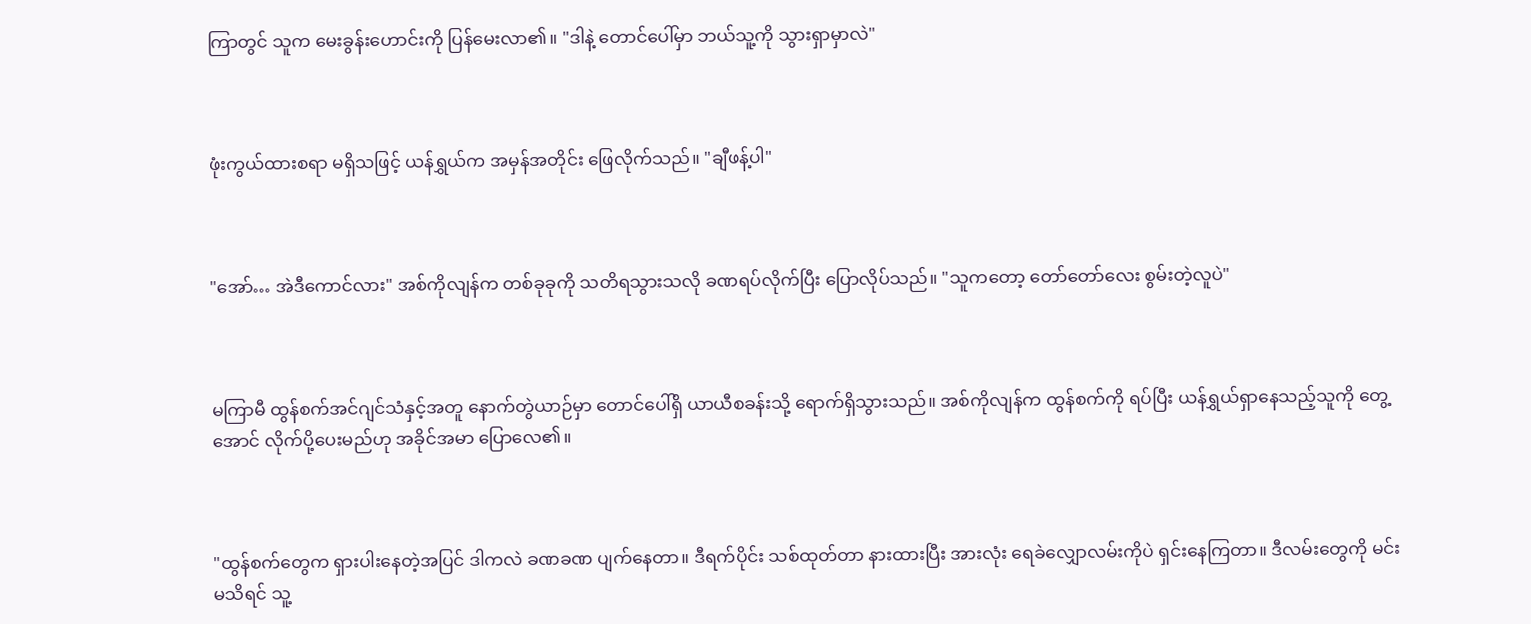ကြာတွင် သူက မေးခွန်းဟောင်းကို ပြန်မေးလာ၏။ "ဒါနဲ့ တောင်ပေါ်မှာ ဘယ်သူ့ကို သွားရှာမှာလဲ"



ဖုံးကွယ်ထားစရာ မရှိသဖြင့် ယန်ရွှယ်က အမှန်အတိုင်း ဖြေလိုက်သည်။ "ချီဖန့်ပါ"



"အော်… အဲဒီကောင်လား" အစ်ကိုလျန်က တစ်ခုခုကို သတိရသွားသလို ခဏရပ်လိုက်ပြီး ပြောလိုပ်သည်။ "သူကတော့ တော်တော်လေး စွမ်းတဲ့လူပဲ"



မကြာမီ ထွန်စက်အင်ဂျင်သံနှင့်အတူ နောက်တွဲယာဉ်မှာ တောင်ပေါ်ရှိ ယာယီစခန်းသို့ ရောက်ရှိသွားသည်။ အစ်ကိုလျန်က ထွန်စက်ကို ရပ်ပြီး ယန်ရွှယ်ရှာနေသည့်သူကို တွေ့အောင် လိုက်ပို့ပေးမည်ဟု အခိုင်အမာ ပြောလေ၏။



"ထွန်စက်တွေက ရှားပါးနေတဲ့အပြင် ဒါကလဲ ခဏခဏ ပျက်နေတာ။ ဒီရက်ပိုင်း သစ်ထုတ်တာ နားထားပြီး အားလုံး ရေခဲလျှောလမ်းကိုပဲ ရှင်းနေကြတာ။ ဒီလမ်းတွေကို မင်းမသိရင် သူ့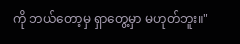ကို ဘယ်တော့မှ ရှာတွေ့မှာ မဟုတ်ဘူး။"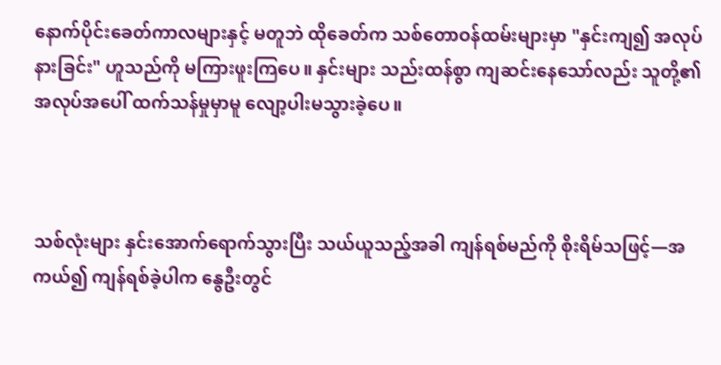နောက်ပိုင်းခေတ်ကာလများနှင့် မတူဘဲ ထိုခေတ်က သစ်တောဝန်ထမ်းများမှာ "နှင်းကျ၍ အလုပ်နားခြင်း" ဟူသည်ကို မကြားဖူးကြပေ။ နှင်းများ သည်းထန်စွာ ကျဆင်းနေသော်လည်း သူတို့၏ အလုပ်အပေါ် ထက်သန်မှုမှာမူ လျော့ပါးမသွားခဲ့ပေ။



သစ်လုံးများ နှင်းအောက်ရောက်သွားပြီး သယ်ယူသည့်အခါ ကျန်ရစ်မည်ကို စိုးရိမ်သဖြင့်—အကယ်၍ ကျန်ရစ်ခဲ့ပါက နွေဦးတွင်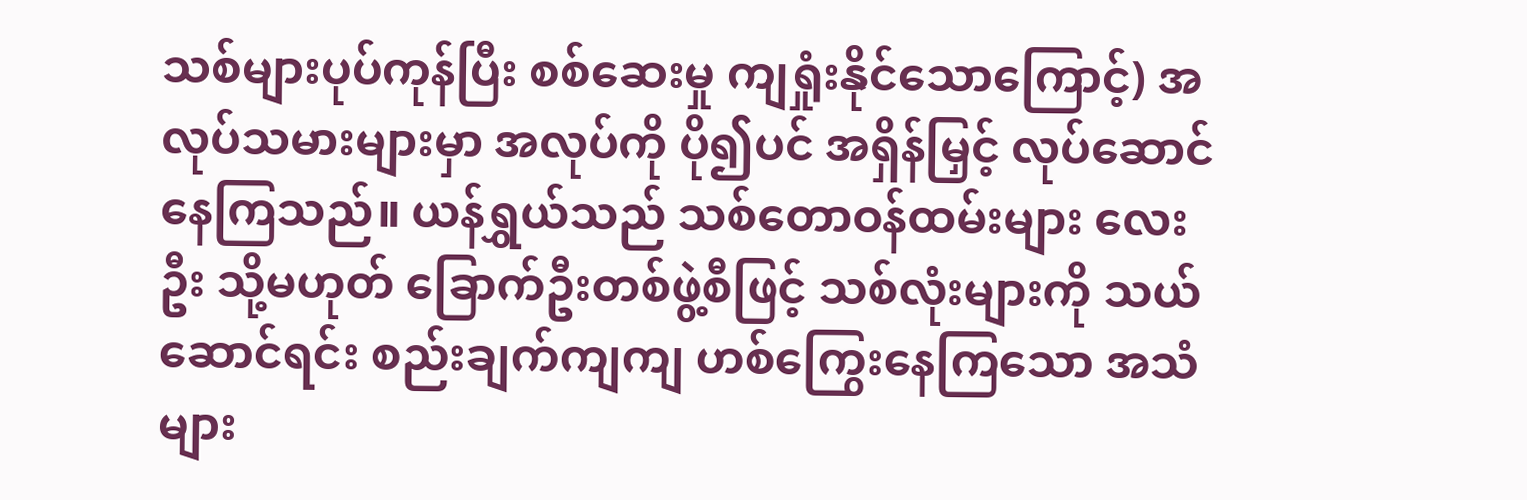သစ်များပုပ်ကုန်ပြီး စစ်ဆေးမှု ကျရှုံးနိုင်သောကြောင့်) အလုပ်သမားများမှာ အလုပ်ကို ပို၍ပင် အရှိန်မြှင့် လုပ်ဆောင်နေကြသည်။ ယန်ရွှယ်သည် သစ်တောဝန်ထမ်းများ လေးဦး သို့မဟုတ် ခြောက်ဦးတစ်ဖွဲ့စီဖြင့် သစ်လုံးများကို သယ်ဆောင်ရင်း စည်းချက်ကျကျ ဟစ်ကြွေးနေကြသော အသံများ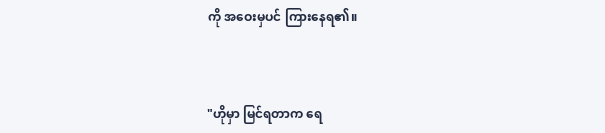ကို အဝေးမှပင် ကြားနေရ၏။



"ဟိုမှာ မြင်ရတာက ရေ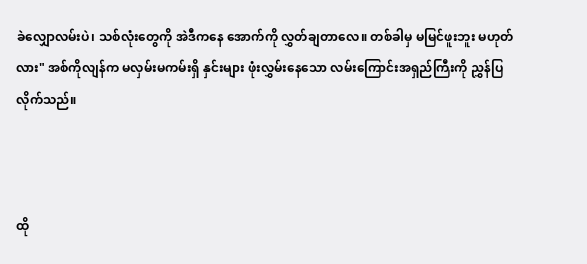ခဲလျှောလမ်းပဲ၊ သစ်လုံးတွေကို အဲဒီကနေ အောက်ကို လွှတ်ချတာလေ။ တစ်ခါမှ မမြင်ဖူးဘူး မဟုတ်လား" အစ်ကိုလျန်က မလှမ်းမကမ်းရှိ နှင်းများ ဖုံးလွှမ်းနေသော လမ်းကြောင်းအရှည်ကြီးကို ညွှန်ပြလိုက်သည်။



ထို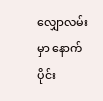လျှောလမ်းမှာ နောက်ပိုင်း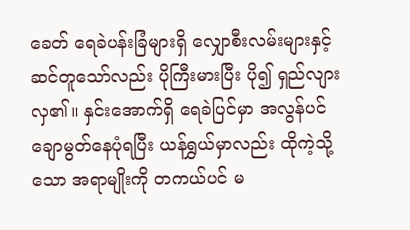ခေတ် ရေခဲပန်းခြံများရှိ လျှောစီးလမ်းများနှင့် ဆင်တူသော်လည်း ပိုကြီးမားပြီး ပို၍ ရှည်လျားလှ၏။ နှင်းအောက်ရှိ ရေခဲပြင်မှာ အလွန်ပင် ချောမွတ်နေပုံရပြီး ယန်ရွှယ်မှာလည်း ထိုကဲ့သို့သော အရာမျိုးကို တကယ်ပင် မ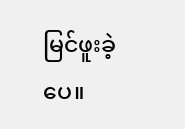မြင်ဖူးခဲ့ပေ။